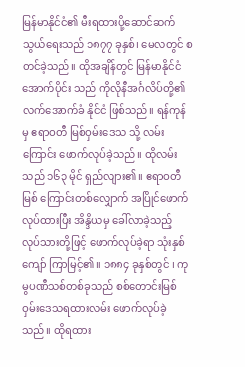မြန်မာနိုင်ငံ၏ မီးရထားပို့ဆောင်ဆက်သွယ်ရေးသည် ၁၈၇၇ ခုနှစ်၊ မေလတွင် စတင်ခဲ့သည်။ ထိုအချိန်တွင် မြန်မာနိုင်ငံ အောက်ပိုင်း သည် ကိုလိုနီအင်္ဂလိပ်တို့၏ လက်အောက်ခံ နိုင်ငံ ဖြစ်သည်။ ရန်ကုန် မှ ဧရာဝတီ မြစ်ဝှမ်းဒေသ သို့ လမ်းကြောင်း ဖောက်လုပ်ခဲ့သည်။ ထိုလမ်းသည် ၁၆၃ မိုင် ရှည်လျား၏။ ဧရာဝတီမြစ် ကြောင်းတစ်လျှောက် အပြိုင်ဖောက်လုပ်ထားပြီး အိန္ဒိယမှ ခေါ်လာခဲ့သည့် လုပ်သားတို့ဖြင့် ဖောက်လုပ်ခဲ့ရာ သုံးနှစ်ကျော် ကြာမြင့်၏။ ၁၈၈၄ ခုနှစ်တွင် ၊ ကုမွပဏီသစ်တစ်ခုသည် စစ်တောင်းမြစ်ဝှမ်းဒေသရထားလမ်း ဖောက်လုပ်ခဲ့သည်။ ထိုရထား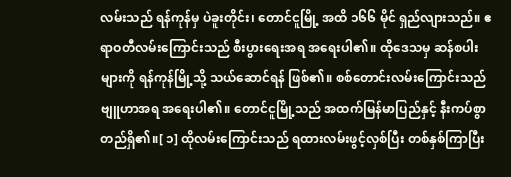လမ်းသည် ရန်ကုန်မှ ပဲခူးတိုင်း၊ တောင်ငူမြို့ အထိ ၁၆၆ မိုင် ရှည်လျားသည်။ ဧရာဝတီလမ်းကြောင်းသည် စီးပွားရေးအရ အရေးပါ၏။ ထိုဒေသမှ ဆန်စပါးများကို ရန်ကုန်မြို့သို့ သယ်ဆောင်ရန် ဖြစ်၏။ စစ်တောင်းလမ်းကြောင်းသည် ဗျူဟာအရ အရေးပါ၏။ တောင်ငူမြို့သည် အထက်မြန်မာပြည်နှင့် နီးကပ်စွာ တည်ရှိ၏။[ ၁] ထိုလမ်းကြောင်းသည် ရထားလမ်းဖွင့်လှစ်ပြီး တစ်နှစ်ကြာပြီး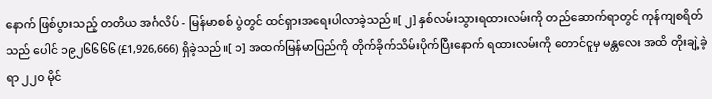နောက် ဖြစ်ပွားသည့် တတိယ အင်္ဂလိပ် - မြန်မာစစ် ပွဲတွင် ထင်ရှားအရေးပါလာခဲ့သည်။[ ၂] နှစ်လမ်းသွားရထားလမ်းကို တည်ဆောက်ရာတွင် ကုန်ကျစရိတ်သည် ပေါင် ၁၉၂၆၆၆၆ (£1,926,666) ရှိခဲ့သည်။[ ၁] အထက်မြန်မာပြည်ကို တိုက်ခိုက်သိမ်းပိုက်ပြီးနောက် ရထားလမ်းကို တောင်ငူမှ မန္တလေး အထိ တိုးချဲ့ခဲ့ရာ ၂၂၀ မိုင်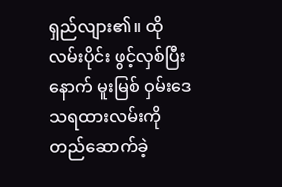ရှည်လျား၏။ ထိုလမ်းပိုင်း ဖွင့်လှစ်ပြီးနောက် မူးမြစ် ဝှမ်းဒေသရထားလမ်းကို တည်ဆောက်ခဲ့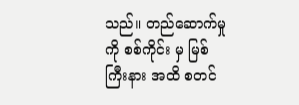သည်။ တည်ဆောက်မှုကို စစ်ကိုင်း မှ မြစ်ကြီးနား အထိ စတင်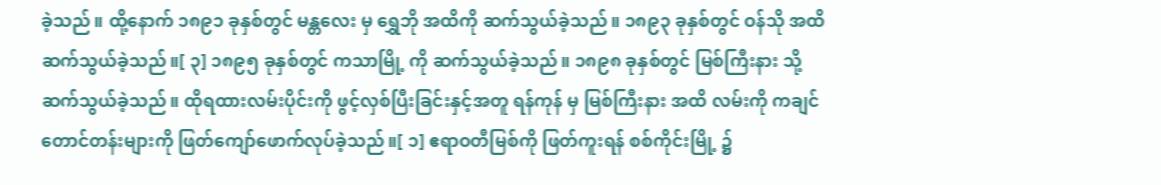ခဲ့သည်။ ထို့နောက် ၁၈၉၁ ခုနှစ်တွင် မန္တလေး မှ ရွှေဘို အထိကို ဆက်သွယ်ခဲ့သည်။ ၁၈၉၃ ခုနှစ်တွင် ဝန်သို အထိ ဆက်သွယ်ခဲ့သည်။[ ၃] ၁၈၉၅ ခုနှစ်တွင် ကသာမြို့ ကို ဆက်သွယ်ခဲ့သည်။ ၁၈၉၈ ခုနှစ်တွင် မြစ်ကြီးနား သို့ ဆက်သွယ်ခဲ့သည်။ ထိုရထားလမ်းပိုင်းကို ဖွင့်လှစ်ပြီးခြင်းနှင့်အတူ ရန်ကုန် မှ မြစ်ကြီးနား အထိ လမ်းကို ကချင်တောင်တန်းများကို ဖြတ်ကျော်ဖောက်လုပ်ခဲ့သည်။[ ၁] ဧရာဝတီမြစ်ကို ဖြတ်ကူးရန် စစ်ကိုင်းမြို့ ၌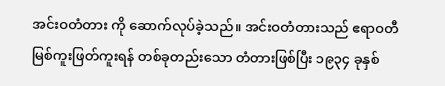အင်းဝတံတား ကို ဆောက်လုပ်ခဲ့သည်။ အင်းဝတံတားသည် ဧရာဝတီမြစ်ကူးဖြတ်ကူးရန် တစ်ခုတည်းသော တံတားဖြစ်ပြီး ၁၉၃၄ ခုနှစ်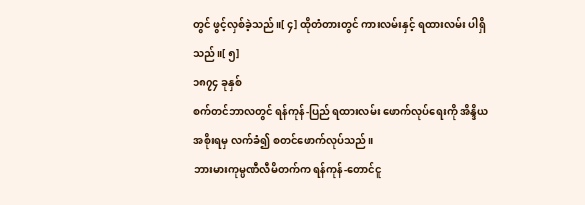တွင် ဖွင့်လှစ်ခဲ့သည်။[ ၄] ထိုတံတားတွင် ကားလမ်းနှင့် ရထားလမ်း ပါရှိသည်။[ ၅]
၁၈၇၄ ခုနှစ်
စက်တင်ဘာလတွင် ရန်ကုန်-ပြည် ရထားလမ်း ဖောက်လုပ်ရေးကို အိန္ဒိယအစိုးရမှ လက်ခံ၍ စတင်ဖောက်လုပ်သည်။
ဘားမားကုမ္ပဏီလီမိတက်က ရန်ကုန်-တောင်ငူ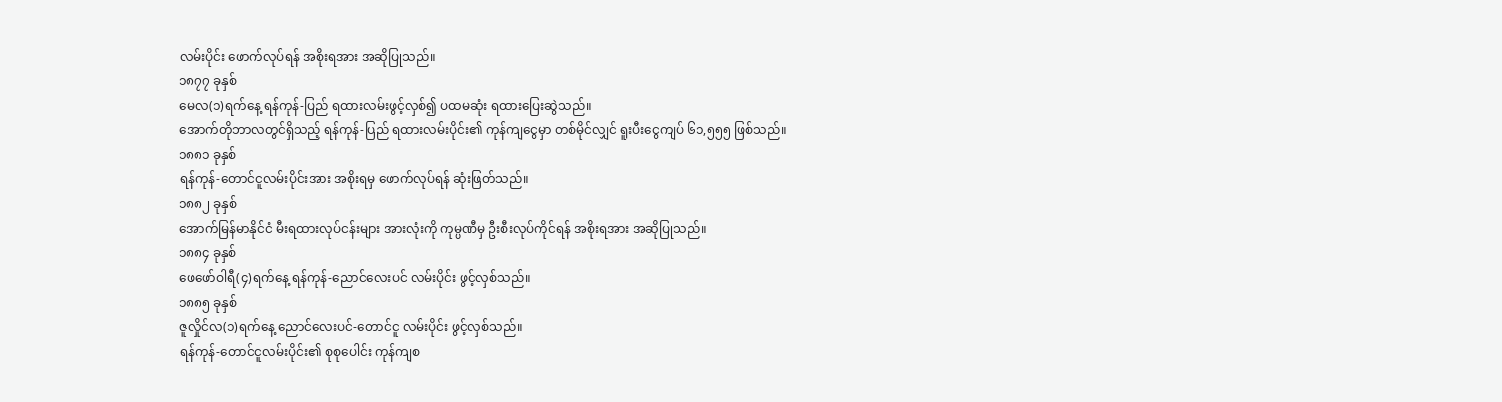လမ်းပိုင်း ဖောက်လုပ်ရန် အစိုးရအား အဆိုပြုသည်။
၁၈၇၇ ခုနှစ်
မေလ(၁)ရက်နေ့ ရန်ကုန်-ပြည် ရထားလမ်းဖွင့်လှစ်၍ ပထမဆုံး ရထားပြေးဆွဲသည်။
အောက်တိုဘာလတွင်ရှိသည့် ရန်ကုန်-ပြည် ရထားလမ်းပိုင်း၏ ကုန်ကျငွေမှာ တစ်မိုင်လျှင် ရူးပီးငွေကျပ် ၆၁,၅၅၅ ဖြစ်သည်။
၁၈၈၁ ခုနှစ်
ရန်ကုန်-တောင်ငူလမ်းပိုင်းအား အစိုးရမှ ဖောက်လုပ်ရန် ဆုံးဖြတ်သည်။
၁၈၈၂ ခုနှစ်
အောက်မြန်မာနိုင်ငံ မီးရထားလုပ်ငန်းများ အားလုံးကို ကုမ္ပဏီမှ ဦးစီးလုပ်ကိုင်ရန် အစိုးရအား အဆိုပြုသည်။
၁၈၈၄ ခုနှစ်
ဖေဖော်ဝါရီ(၄)ရက်နေ့ ရန်ကုန်-ညောင်လေးပင် လမ်းပိုင်း ဖွင့်လှစ်သည်။
၁၈၈၅ ခုနှစ်
ဇူလှိုင်လ(၁)ရက်နေ့ ညောင်လေးပင်-တောင်ငူ လမ်းပိုင်း ဖွင့်လှစ်သည်။
ရန်ကုန်-တောင်ငူလမ်းပိုင်း၏ စုစုပေါင်း ကုန်ကျစ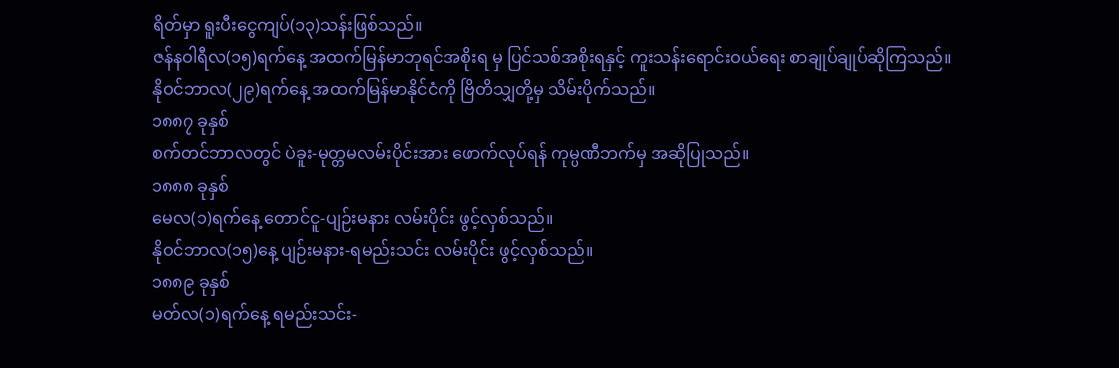ရိတ်မှာ ရူးပီးငွေကျပ်(၁၃)သန်းဖြစ်သည်။
ဇန်နဝါရီလ(၁၅)ရက်နေ့ အထက်မြန်မာဘုရင်အစိုးရ မှ ပြင်သစ်အစိုးရနှင့် ကူးသန်းရောင်းဝယ်ရေး စာချုပ်ချုပ်ဆိုကြသည်။
နိုဝင်ဘာလ(၂၉)ရက်နေ့ အထက်မြန်မာနိုင်ငံကို ဗြိတိသျှတို့မှ သိမ်းပိုက်သည်။
၁၈၈၇ ခုနှစ်
စက်တင်ဘာလတွင် ပဲခူး-မုတ္တမလမ်းပိုင်းအား ဖောက်လုပ်ရန် ကုမ္ပဏီဘက်မှ အဆိုပြုသည်။
၁၈၈၈ ခုနှစ်
မေလ(၁)ရက်နေ့ တောင်ငူ-ပျဉ်းမနား လမ်းပိုင်း ဖွင့်လှစ်သည်။
နိုဝင်ဘာလ(၁၅)နေ့ ပျဉ်းမနား-ရမည်းသင်း လမ်းပိုင်း ဖွင့်လှစ်သည်။
၁၈၈၉ ခုနှစ်
မတ်လ(၁)ရက်နေ့ ရမည်းသင်း-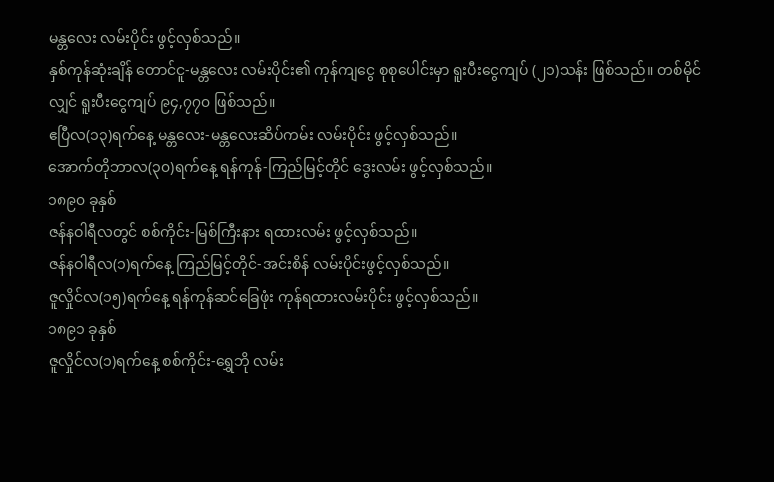မန္တလေး လမ်းပိုင်း ဖွင့်လှစ်သည်။
နှစ်ကုန်ဆုံးချိန် တောင်ငူ-မန္တလေး လမ်းပိုင်း၏ ကုန်ကျငွေ စုစုပေါင်းမှာ ရူးပီးငွေကျပ် (၂၁)သန်း ဖြစ်သည်။ တစ်မိုင်လျှင် ရူးပီးငွေကျပ် ၉၄,၇၇၀ ဖြစ်သည်။
ဧပြီလ(၁၃)ရက်နေ့ မန္တလေး-မန္တလေးဆိပ်ကမ်း လမ်းပိုင်း ဖွင့်လှစ်သည်။
အောက်တိုဘာလ(၃၀)ရက်နေ့ ရန်ကုန်-ကြည်မြင့်တိုင် ဒွေးလမ်း ဖွင့်လှစ်သည်။
၁၈၉၀ ခုနှစ်
ဇန်နဝါရီလတွင် စစ်ကိုင်း-မြစ်ကြီးနား ရထားလမ်း ဖွင့်လှစ်သည်။
ဇန်နဝါရီလ(၁)ရက်နေ့ ကြည်မြင့်တိုင်-အင်းစိန် လမ်းပိုင်းဖွင့်လှစ်သည်။
ဇူလှိုင်လ(၁၅)ရက်နေ့ ရန်ကုန်ဆင်ခြေဖုံး ကုန်ရထားလမ်းပိုင်း ဖွင့်လှစ်သည်။
၁၈၉၁ ခုနှစ်
ဇူလှိုင်လ(၁)ရက်နေ့ စစ်ကိုင်း-ရွှေဘို လမ်း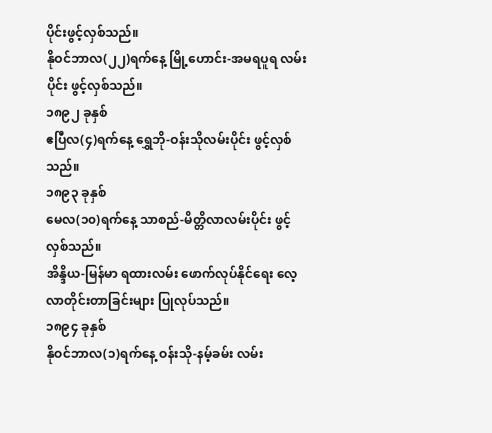ပိုင်းဖွင့်လှစ်သည်။
နိုဝင်ဘာလ(၂၂)ရက်နေ့ မြို့ဟောင်း-အမရပူရ လမ်းပိုင်း ဖွင့်လှစ်သည်။
၁၈၉၂ ခုနှစ်
ဧပြီလ(၄)ရက်နေ့ ရွှေဘို-ဝန်းသိုလမ်းပိုင်း ဖွင့်လှစ်သည်။
၁၈၉၃ ခုနှစ်
မေလ(၁၀)ရက်နေ့ သာစည်-မိတ္တိလာလမ်းပိုင်း ဖွင့်လှစ်သည်။
အိန္ဒိယ-မြန်မာ ရထားလမ်း ဖောက်လုပ်နိုင်ရေး လေ့လာတိုင်းတာခြင်းများ ပြုလုပ်သည်။
၁၈၉၄ ခုနှစ်
နိုဝင်ဘာလ(၁)ရက်နေ့ ဝန်းသို-နမ့်ခမ်း လမ်း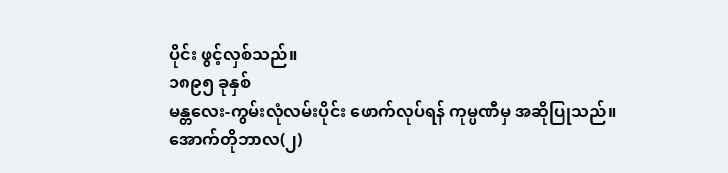ပိုင်း ဖွင့်လှစ်သည်။
၁၈၉၅ ခုနှစ်
မန္တလေး-ကွမ်းလုံလမ်းပိုင်း ဖောက်လုပ်ရန် ကုမ္ပဏီမှ အဆိုပြုသည်။
အောက်တိုဘာလ(၂)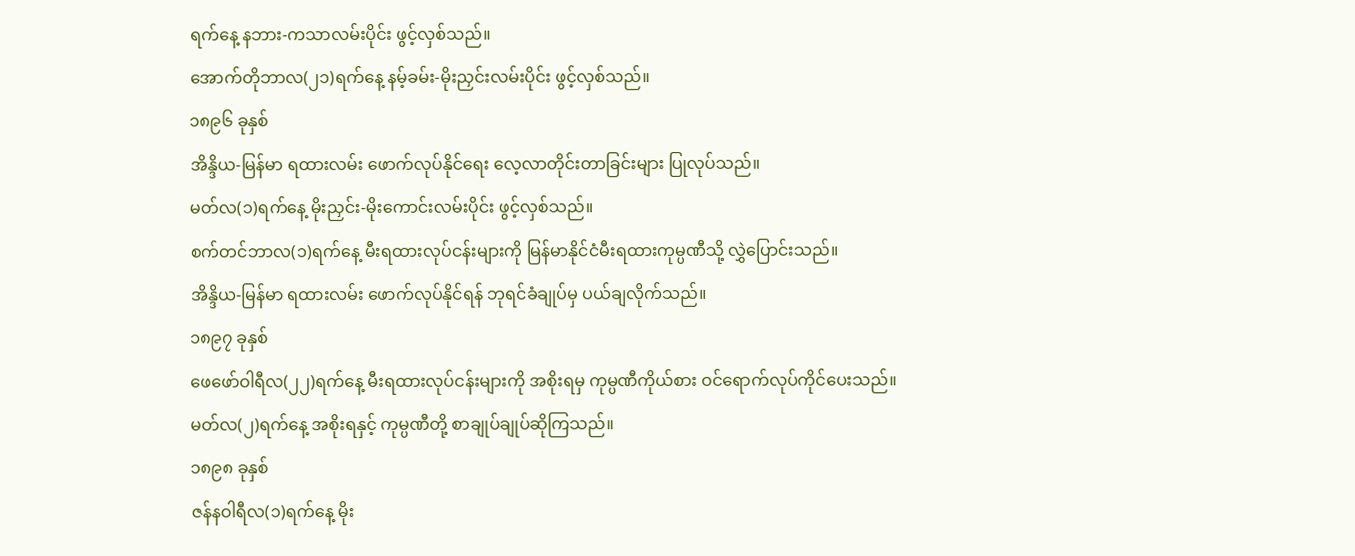ရက်နေ့ နဘား-ကသာလမ်းပိုင်း ဖွင့်လှစ်သည်။
အောက်တိုဘာလ(၂၁)ရက်နေ့ နမ့်ခမ်း-မိုးညှင်းလမ်းပိုင်း ဖွင့်လှစ်သည်။
၁၈၉၆ ခုနှစ်
အိန္ဒိယ-မြန်မာ ရထားလမ်း ဖောက်လုပ်နိုင်ရေး လေ့လာတိုင်းတာခြင်းများ ပြုလုပ်သည်။
မတ်လ(၁)ရက်နေ့ မိုးညှင်း-မိုးကောင်းလမ်းပိုင်း ဖွင့်လှစ်သည်။
စက်တင်ဘာလ(၁)ရက်နေ့ မီးရထားလုပ်ငန်းများကို မြန်မာနိုင်ငံမီးရထားကုမ္ပဏီသို့ လွှဲပြောင်းသည်။
အိန္ဒိယ-မြန်မာ ရထားလမ်း ဖောက်လုပ်နိုင်ရန် ဘုရင်ခံချုပ်မှ ပယ်ချလိုက်သည်။
၁၈၉၇ ခုနှစ်
ဖေဖော်ဝါရီလ(၂၂)ရက်နေ့ မီးရထားလုပ်ငန်းများကို အစိုးရမှ ကုမ္ပဏီကိုယ်စား ဝင်ရောက်လုပ်ကိုင်ပေးသည်။
မတ်လ(၂)ရက်နေ့ အစိုးရနှင့် ကုမ္ပဏီတို့ စာချုပ်ချုပ်ဆိုကြသည်။
၁၈၉၈ ခုနှစ်
ဇန်နဝါရီလ(၁)ရက်နေ့ မိုး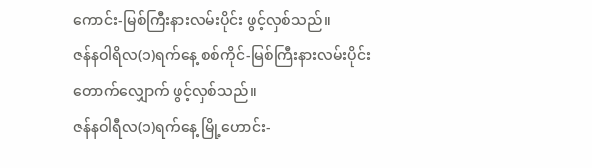ကောင်း-မြစ်ကြီးနားလမ်းပိုင်း ဖွင့်လှစ်သည်။
ဇန်နဝါရိလ(၁)ရက်နေ့ စစ်ကိုင်-မြစ်ကြီးနားလမ်းပိုင်း တောက်လျှောက် ဖွင့်လှစ်သည်။
ဇန်နဝါရီလ(၁)ရက်နေ့ မြို့ဟောင်း-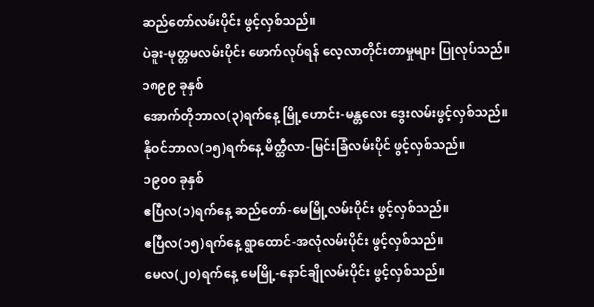ဆည်တော်လမ်းပိုင်း ဖွင့်လှစ်သည်။
ပဲခူး-မုတ္တမလမ်းပိုင်း ဖောက်လုပ်ရန် လေ့လာတိုင်းတာမှုများ ပြုလုပ်သည်။
၁၈၉၉ ခုနှစ်
အောက်တိုဘာလ(၃)ရက်နေ့ မြို့ဟောင်း-မန္တလေး ဒွေးလမ်းဖွင့်လှစ်သည်။
နိုဝင်ဘာလ(၁၅)ရက်နေ့ မိတ္ထီလာ-မြင်းခြံလမ်းပိုင် ဖွင့်လှစ်သည်။
၁၉၀၀ ခုနှစ်
ဧပြီလ(၁)ရက်နေ့ ဆည်တော်-မေမြို့လမ်းပိုင်း ဖွင့်လှစ်သည်။
ဧပြီလ(၁၅)ရက်နေ့ ရွာထောင်-အလုံလမ်းပိုင်း ဖွင့်လှစ်သည်။
မေလ(၂၀)ရက်နေ့ မေမြို့-နောင်ချိုလမ်းပိုင်း ဖွင့်လှစ်သည်။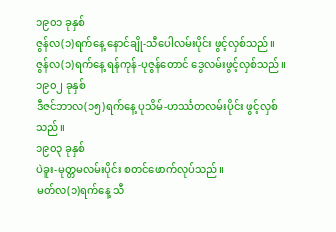၁၉၀၁ ခုနှစ်
ဇွန်လ(၁)ရက်နေ့ နောင်ချို-သီပေါလမ်းပိုင်း ဖွင့်လှစ်သည်။
ဇွန်လ(၁)ရက်နေ့ ရန်ကုန်-ပုဇွန်တောင် ဒွေလမ်းဖွင့်လှစ်သည်။
၁၉၀၂ ခုနှစ်
ဒီဇင်ဘာလ(၁၅)ရက်နေ့ ပုသိမ်-ဟင်္ဿတလမ်းပိုင်း ဖွင့်လှစ်သည်။
၁၉၀၃ ခုနှစ်
ပဲခူး-မုတ္တမလမ်းပိုင်း စတင်ဖောက်လုပ်သည်။
မတ်လ(၁)ရက်နေ့ သီ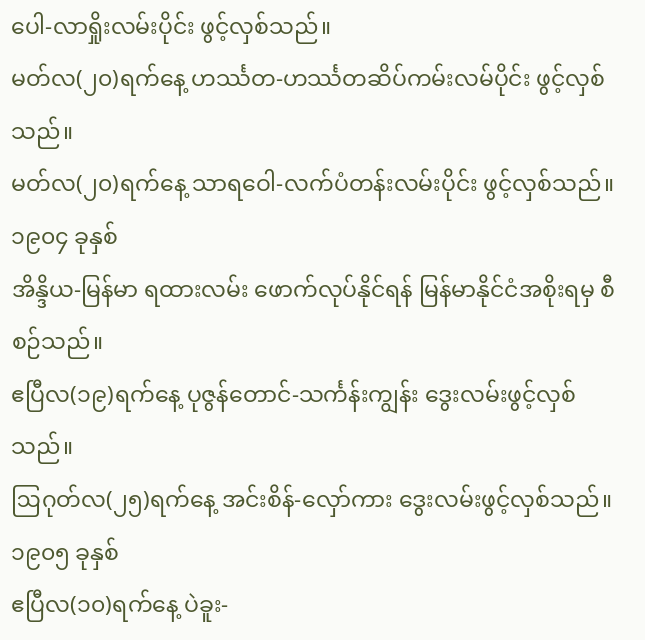ပေါ-လာရှိုးလမ်းပိုင်း ဖွင့်လှစ်သည်။
မတ်လ(၂၀)ရက်နေ့ ဟင်္ဿတ-ဟင်္ဿတဆိပ်ကမ်းလမ်ပိုင်း ဖွင့်လှစ်သည်။
မတ်လ(၂၀)ရက်နေ့ သာရဝေါ-လက်ပံတန်းလမ်းပိုင်း ဖွင့်လှစ်သည်။
၁၉၀၄ ခုနှစ်
အိန္ဒိယ-မြန်မာ ရထားလမ်း ဖောက်လုပ်နိုင်ရန် မြန်မာနိုင်ငံအစိုးရမှ စီစဉ်သည်။
ဧပြီလ(၁၉)ရက်နေ့ ပုဇွန်တောင်-သင်္ကန်းကျွန်း ဒွေးလမ်းဖွင့်လှစ်သည်။
ဩဂုတ်လ(၂၅)ရက်နေ့ အင်းစိန်-လှော်ကား ဒွေးလမ်းဖွင့်လှစ်သည်။
၁၉၀၅ ခုနှစ်
ဧပြီလ(၁၀)ရက်နေ့ ပဲခူး-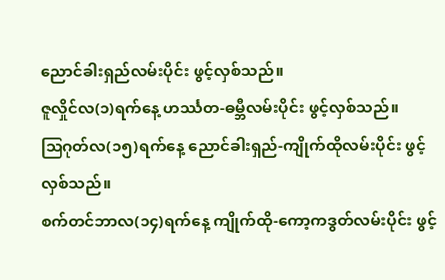ညောင်ခါးရှည်လမ်းပိုင်း ဖွင့်လှစ်သည်။
ဇူလှိုင်လ(၁)ရက်နေ့ ဟင်္ဿတ-ဓမ္ဘီလမ်းပိုင်း ဖွင့်လှစ်သည်။
ဩဂုတ်လ(၁၅)ရက်နေ့ ညောင်ခါးရှည်-ကျိုက်ထိုလမ်းပိုင်း ဖွင့်လှစ်သည်။
စက်တင်ဘာလ(၁၄)ရက်နေ့ ကျိုက်ထို-ကော့ကဒွတ်လမ်းပိုင်း ဖွင့်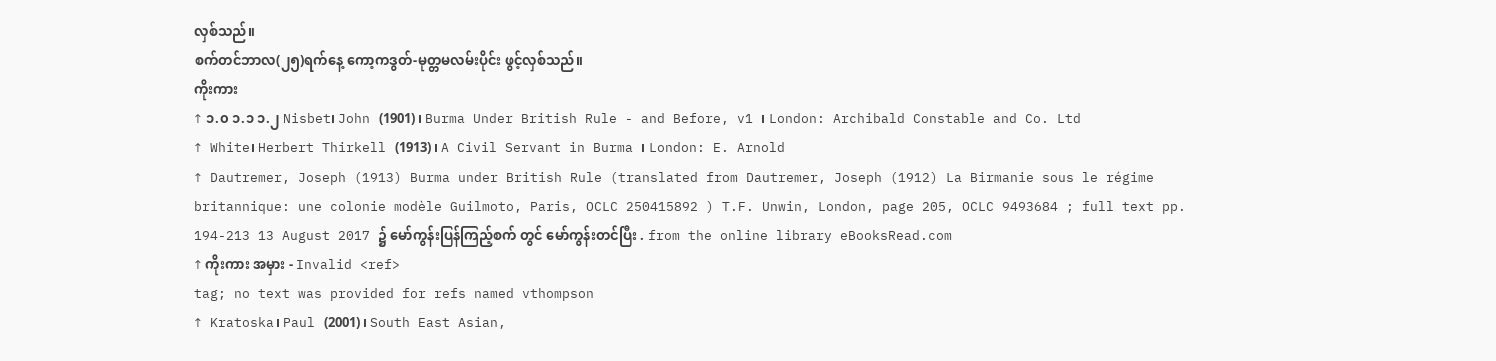လှစ်သည်။
စက်တင်ဘာလ(၂၅)ရက်နေ့ ကော့ကဒွတ်-မုတ္တမလမ်းပိုင်း ဖွင့်လှစ်သည်။
ကိုးကား
↑ ၁.၀ ၁.၁ ၁.၂ Nisbet၊ John (1901)၊ Burma Under British Rule - and Before, v1 ၊ London: Archibald Constable and Co. Ltd
↑ White၊ Herbert Thirkell (1913)၊ A Civil Servant in Burma ၊ London: E. Arnold
↑ Dautremer, Joseph (1913) Burma under British Rule (translated from Dautremer, Joseph (1912) La Birmanie sous le régime britannique: une colonie modèle Guilmoto, Paris, OCLC 250415892 ) T.F. Unwin, London, page 205, OCLC 9493684 ; full text pp. 194-213 13 August 2017 ၌ မော်ကွန်းပြန်ကြည့်စက် တွင် မော်ကွန်းတင်ပြီး . from the online library eBooksRead.com
↑ ကိုးကား အမှား - Invalid <ref>
tag; no text was provided for refs named vthompson
↑ Kratoska၊ Paul (2001)၊ South East Asian,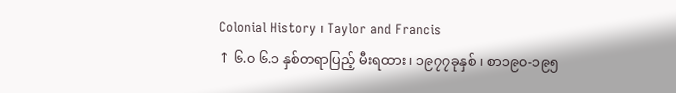Colonial History ၊ Taylor and Francis
↑ ၆.၀ ၆.၁ နှစ်တရာပြည့် မီးရထား ၊ ၁၉၇၇ခုနှစ် ၊ စာ၁၉၀-၁၉၅